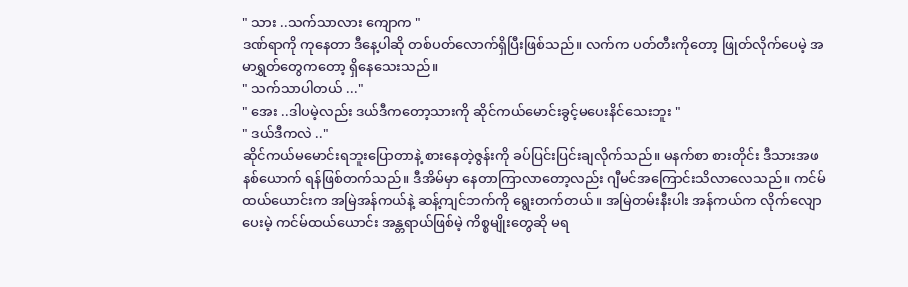" သား ..သက်သာလား ကျောက "
ဒဏ်ရာကို ကုနေတာ ဒီနေ့ပါဆို တစ်ပတ်လောက်ရှိပြီးဖြစ်သည်။ လက်က ပတ်တီးကိုတော့ ဖြုတ်လိုက်ပေမဲ့ အမာရွှတ်တွေကတော့ ရှိနေသေးသည်။
" သက်သာပါတယ် ..."
" အေး ..ဒါပမဲ့လည်း ဒယ်ဒီကတော့သားကို ဆိုင်ကယ်မောင်းခွင့်မပေးနိင်သေးဘူး "
" ဒယ်ဒီကလဲ .."
ဆိုင်ကယ်မမောင်းရဘူးပြောတာနဲ့ စားနေတဲ့ဇွန်းကို ခပ်ပြင်းပြင်းချလိုက်သည်။ မနက်စာ စားတိုင်း ဒီသားအဖနစ်ယောက် ရန်ဖြစ်တက်သည်။ ဒီအိမ်မှာ နေတာကြာလာတော့လည်း ဂျီမင်အကြောင်းသိလာလေသည်။ ကင်မ်ထယ်ယောင်းက အမြဲအန်ကယ်နဲ့ ဆန့်ကျင်ဘက်ကို ရွေးတက်တယ်။ အမြဲတမ်းနီးပါး အန်ကယ်က လိုက်လျောပေးမဲ့ ကင်မ်ထယ်ယောင်း အန္တရာယ်ဖြစ်မဲ့ ကိစ္စမျိုးတွေဆို မရ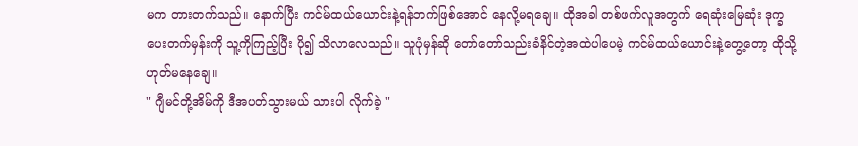မက တားတက်သည်။ နောက်ပြီး ကင်မ်ထယ်ယောင်းနဲ့ရန်ဘက်ဖြစ်အောင် နေလို့မရချေ။ ထိုအခါ တစ်ဖက်လူအတွက် ရေဆုံးမြေဆုံး ဒုက္ခပေးတက်မှန်းကို သူ့ကိုကြည့်ပြီး ပို၍ သိလာလေသည်။ သူပုံမှန်ဆို တော်တော်သည်းခံနိင်တဲ့အထဲပါပေမဲ့ ကင်မ်ထယ်ယောင်းနဲ့တွေ့တော့ ထိုသို့ ဟုတ်မနေချေ။
" ဂျီမင်တို့အိမ်ကို ဒီအပတ်သွားမယ် သားပါ လိုက်ခဲ့ "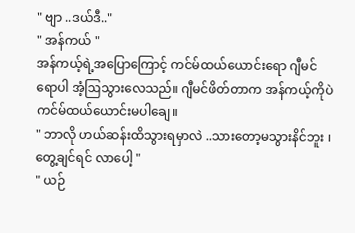" ဗျာ ..ဒယ်ဒီ.."
" အန်ကယ် "
အန်ကယ့်ရဲ့အပြောကြောင့် ကင်မ်ထယ်ယောင်းရော ဂျီမင်ရောပါ အံ့ဩသွားလေသည်။ ဂျီမင်ဖိတ်တာက အန်ကယ့်ကိုပဲ ကင်မ်ထယ်ယောင်းမပါချေ။
" ဘာလို ဟယ်ဆန်းထိသွားရမှာလဲ ..သားတော့မသွားနိင်ဘူး ၊ တွေ့ချင်ရင် လာပေါ့ "
" ယဉ်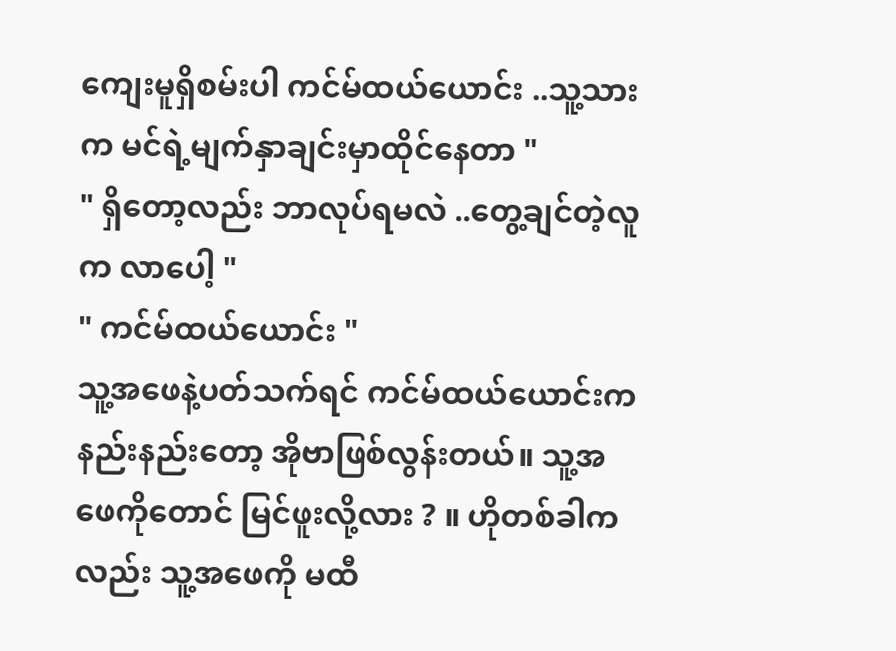ကျေးမူရှိစမ်းပါ ကင်မ်ထယ်ယောင်း ..သူ့သားက မင်ရဲ့မျက်နှာချင်းမှာထိုင်နေတာ "
" ရှိတော့လည်း ဘာလုပ်ရမလဲ ..တွေ့ချင်တဲ့လူက လာပေါ့ "
" ကင်မ်ထယ်ယောင်း "
သူ့အဖေနဲ့ပတ်သက်ရင် ကင်မ်ထယ်ယောင်းက နည်းနည်းတော့ အိုဗာဖြစ်လွန်းတယ်။ သူ့အဖေကိုတောင် မြင်ဖူးလို့လား ? ။ ဟိုတစ်ခါကလည်း သူ့အဖေကို မထီ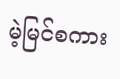မဲ့မြင်စကား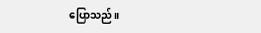ပြောသည်။